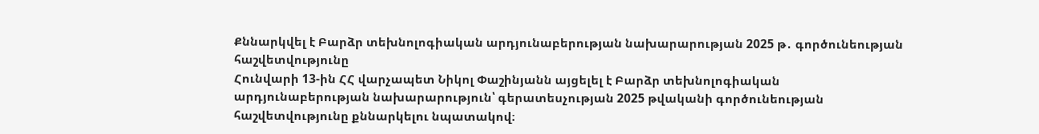Քննարկվել է Բարձր տեխնոլոգիական արդյունաբերության նախարարության 2025 թ․ գործունեության հաշվետվությունը
Հունվարի 13-ին ՀՀ վարչապետ Նիկոլ Փաշինյանն այցելել է Բարձր տեխնոլոգիական արդյունաբերության նախարարություն՝ գերատեսչության 2025 թվականի գործունեության հաշվետվությունը քննարկելու նպատակով։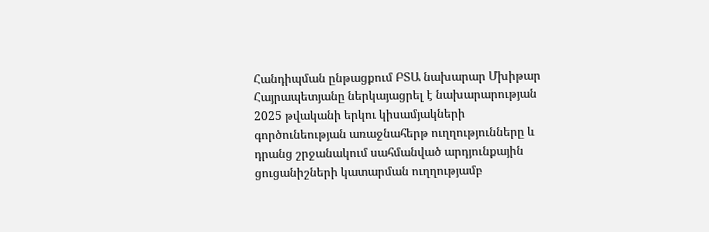Հանդիպման ընթացքում ԲՏԱ նախարար Մխիթար Հայրապետյանը ներկայացրել է նախարարության 2025 թվականի երկու կիսամյակների գործունեության առաջնահերթ ուղղությունները և դրանց շրջանակում սահմանված արդյունքային ցուցանիշների կատարման ուղղությամբ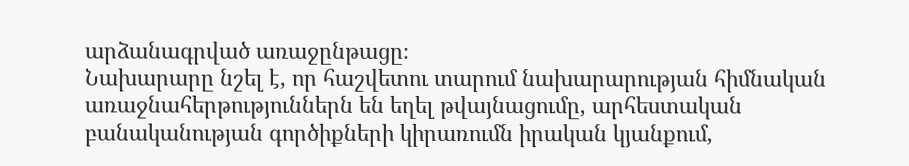արձանագրված առաջընթացը։
Նախարարը նշել է, որ հաշվետու տարում նախարարության հիմնական առաջնահերթություններն են եղել թվայնացումը, արհեստական բանականության գործիքների կիրառումն իրական կյանքում,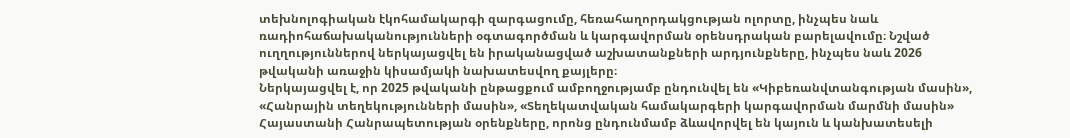տեխնոլոգիական էկոհամակարգի զարգացումը, հեռահաղորդակցության ոլորտը, ինչպես նաև ռադիոհաճախականությունների օգտագործման և կարգավորման օրենսդրական բարելավումը։ Նշված ուղղություններով ներկայացվել են իրականացված աշխատանքների արդյունքները, ինչպես նաև 2026 թվականի առաջին կիսամյակի նախատեսվող քայլերը։
Ներկայացվել է, որ 2025 թվականի ընթացքում ամբողջությամբ ընդունվել են «Կիբեռանվտանգության մասին», «Հանրային տեղեկությունների մասին», «Տեղեկատվական համակարգերի կարգավորման մարմնի մասին» Հայաստանի Հանրապետության օրենքները, որոնց ընդունմամբ ձևավորվել են կայուն և կանխատեսելի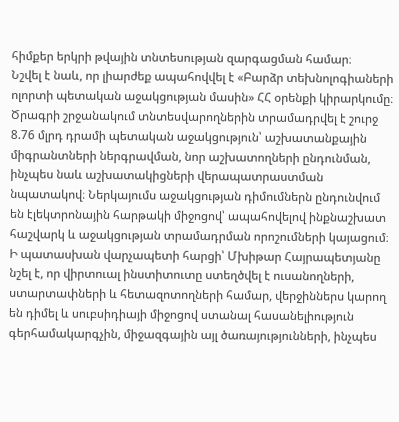հիմքեր երկրի թվային տնտեսության զարգացման համար։
Նշվել է նաև, որ լիարժեք ապահովվել է «Բարձր տեխնոլոգիաների ոլորտի պետական աջակցության մասին» ՀՀ օրենքի կիրարկումը։ Ծրագրի շրջանակում տնտեսվարողներին տրամադրվել է շուրջ 8.76 մլրդ դրամի պետական աջակցություն՝ աշխատանքային միգրանտների ներգրավման, նոր աշխատողների ընդունման, ինչպես նաև աշխատակիցների վերապատրաստման նպատակով։ Ներկայումս աջակցության դիմումներն ընդունվում են էլեկտրոնային հարթակի միջոցով՝ ապահովելով ինքնաշխատ հաշվարկ և աջակցության տրամադրման որոշումների կայացում։ Ի պատասխան վարչապետի հարցի՝ Մխիթար Հայրապետյանը նշել է, որ վիրտուալ ինստիտուտը ստեղծվել է ուսանողների, ստարտափների և հետազոտողների համար, վերջիններս կարող են դիմել և սուբսիդիայի միջոցով ստանալ հասանելիություն գերհամակարգչին, միջազգային այլ ծառայությունների, ինչպես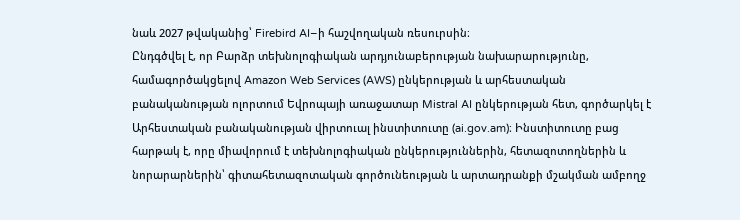նաև 2027 թվականից՝ Firebird AI–ի հաշվողական ռեսուրսին։
Ընդգծվել է, որ Բարձր տեխնոլոգիական արդյունաբերության նախարարությունը, համագործակցելով Amazon Web Services (AWS) ընկերության և արհեստական բանականության ոլորտում Եվրոպայի առաջատար Mistral AI ընկերության հետ, գործարկել է Արհեստական բանականության վիրտուալ ինստիտուտը (ai.gov.am)։ Ինստիտուտը բաց հարթակ է, որը միավորում է տեխնոլոգիական ընկերություններին, հետազոտողներին և նորարարներին՝ գիտահետազոտական գործունեության և արտադրանքի մշակման ամբողջ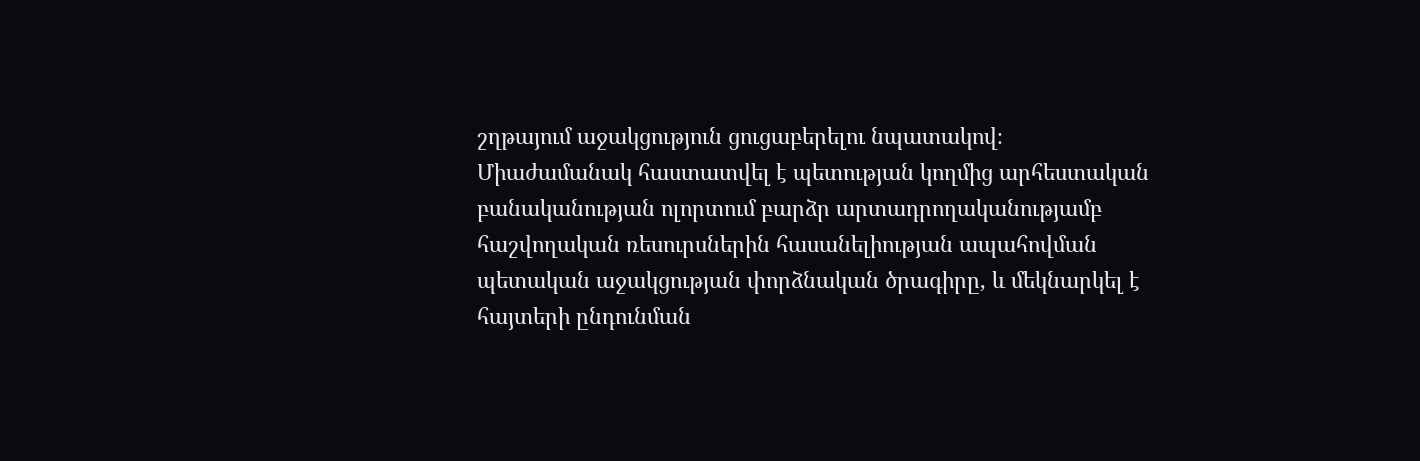շղթայում աջակցություն ցուցաբերելու նպատակով։
Միաժամանակ հաստատվել է պետության կողմից արհեստական բանականության ոլորտում բարձր արտադրողականությամբ հաշվողական ռեսուրսներին հասանելիության ապահովման պետական աջակցության փորձնական ծրագիրը, և մեկնարկել է հայտերի ընդունման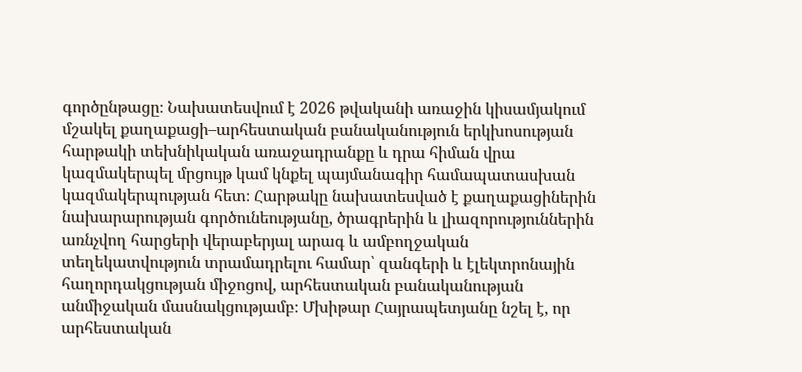գործընթացը։ Նախատեսվում է 2026 թվականի առաջին կիսամյակում մշակել քաղաքացի–արհեստական բանականություն երկխոսության հարթակի տեխնիկական առաջադրանքը և դրա հիման վրա կազմակերպել մրցույթ կամ կնքել պայմանագիր համապատասխան կազմակերպության հետ։ Հարթակը նախատեսված է քաղաքացիներին նախարարության գործունեությանը, ծրագրերին և լիազորություններին առնչվող հարցերի վերաբերյալ արագ և ամբողջական տեղեկատվություն տրամադրելու համար՝ զանգերի և էլեկտրոնային հաղորդակցության միջոցով, արհեստական բանականության անմիջական մասնակցությամբ։ Մխիթար Հայրապետյանը նշել է, որ արհեստական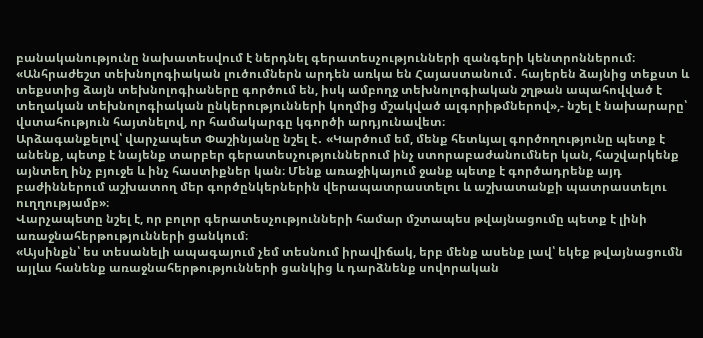բանականությունը նախատեսվում է ներդնել գերատեսչությունների զանգերի կենտրոններում։
«Անհրաժեշտ տեխնոլոգիական լուծումներն արդեն առկա են Հայաստանում․ հայերեն ձայնից տեքստ և տեքստից ձայն տեխնոլոգիաները գործում են, իսկ ամբողջ տեխնոլոգիական շղթան ապահովված է տեղական տեխնոլոգիական ընկերությունների կողմից մշակված ալգորիթմներով»,- նշել է նախարարը՝ վստահություն հայտնելով, որ համակարգը կգործի արդյունավետ։
Արձագանքելով՝ վարչապետ Փաշինյանը նշել է․ «Կարծում եմ, մենք հետևյալ գործողությունը պետք է անենք, պետք է նայենք տարբեր գերատեսչություններում ինչ ստորաբաժանումներ կան, հաշվարկենք այնտեղ ինչ բյուջե և ինչ հաստիքներ կան։ Մենք առաջիկայում ջանք պետք է գործադրենք այդ բաժիններում աշխատող մեր գործընկերներին վերապատրաստելու և աշխատանքի պատրաստելու ուղղությամբ»։
Վարչապետը նշել է, որ բոլոր գերատեսչությունների համար մշտապես թվայնացումը պետք է լինի առաջնահերթությունների ցանկում։
«Այսինքն՝ ես տեսանելի ապագայում չեմ տեսնում իրավիճակ, երբ մենք ասենք լավ՝ եկեք թվայնացումն այլևս հանենք առաջնահերթությունների ցանկից և դարձնենք սովորական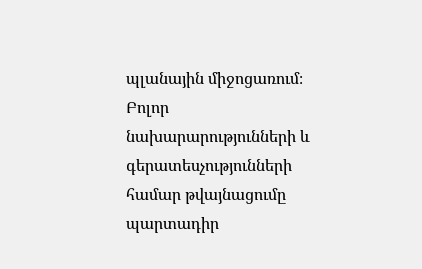պլանային միջոցառում։ Բոլոր նախարարությունների և գերատեսչությունների համար թվայնացումը պարտադիր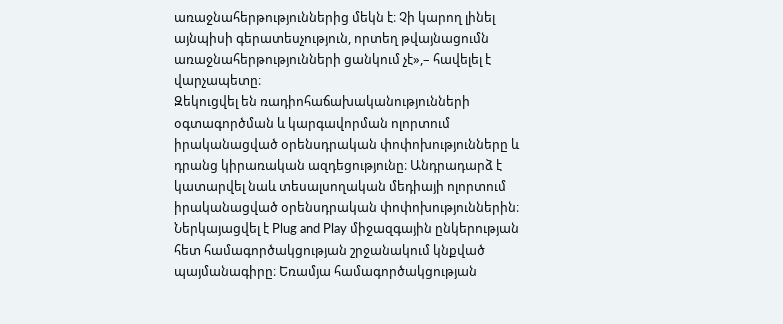առաջնահերթություններից մեկն է։ Չի կարող լինել այնպիսի գերատեսչություն, որտեղ թվայնացումն առաջնահերթությունների ցանկում չէ»,– հավելել է վարչապետը։
Զեկուցվել են ռադիոհաճախականությունների օգտագործման և կարգավորման ոլորտում իրականացված օրենսդրական փոփոխությունները և դրանց կիրառական ազդեցությունը։ Անդրադարձ է կատարվել նաև տեսալսողական մեդիայի ոլորտում իրականացված օրենսդրական փոփոխություններին։
Ներկայացվել է Plug and Play միջազգային ընկերության հետ համագործակցության շրջանակում կնքված պայմանագիրը։ Եռամյա համագործակցության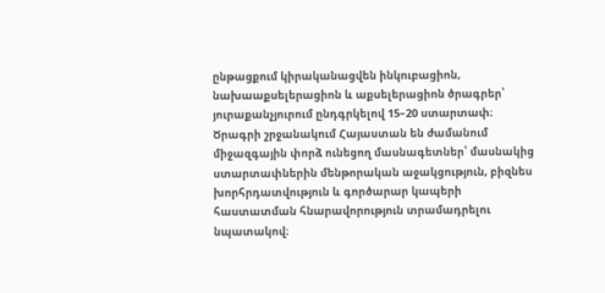ընթացքում կիրականացվեն ինկուբացիոն, նախաաքսելերացիոն և աքսելերացիոն ծրագրեր՝ յուրաքանչյուրում ընդգրկելով 15–20 ստարտափ։ Ծրագրի շրջանակում Հայաստան են ժամանում միջազգային փորձ ունեցող մասնագետներ՝ մասնակից ստարտափներին մենթորական աջակցություն, բիզնես խորհրդատվություն և գործարար կապերի հաստատման հնարավորություն տրամադրելու նպատակով։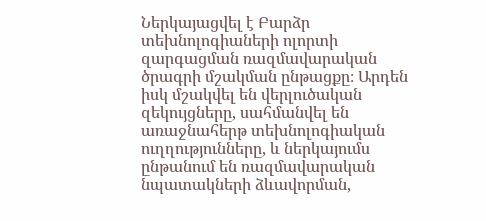Ներկայացվել է Բարձր տեխնոլոգիաների ոլորտի զարգացման ռազմավարական ծրագրի մշակման ընթացքը։ Արդեն իսկ մշակվել են վերլուծական զեկույցները, սահմանվել են առաջնահերթ տեխնոլոգիական ուղղությունները, և ներկայումս ընթանում են ռազմավարական նպատակների ձևավորման,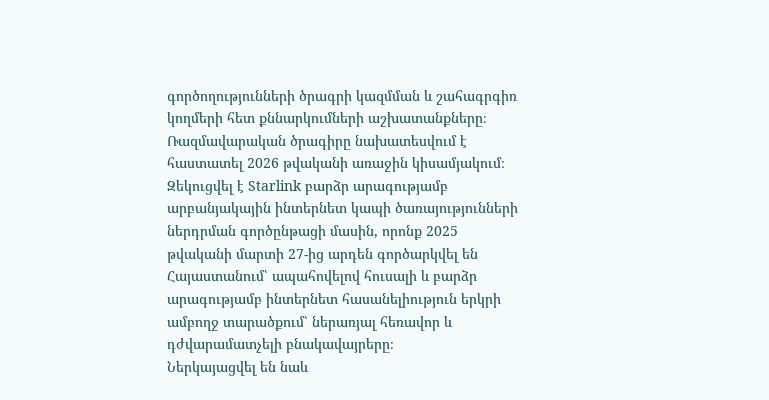գործողությունների ծրագրի կազմման և շահագրգիռ կողմերի հետ քննարկումների աշխատանքները։ Ռազմավարական ծրագիրը նախատեսվում է հաստատել 2026 թվականի առաջին կիսամյակում։
Զեկուցվել է Starlink բարձր արագությամբ արբանյակային ինտերնետ կապի ծառայությունների ներդրման գործընթացի մասին, որոնք 2025 թվականի մարտի 27-ից արդեն գործարկվել են Հայաստանում՝ ապահովելով հուսալի և բարձր արագությամբ ինտերնետ հասանելիություն երկրի ամբողջ տարածքում՝ ներառյալ հեռավոր և դժվարամատչելի բնակավայրերը։
Ներկայացվել են նաև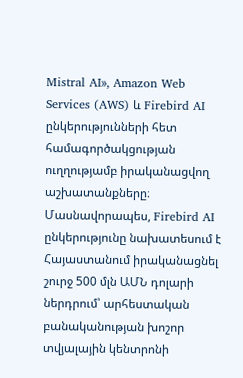Mistral AI», Amazon Web Services (AWS) և Firebird AI ընկերությունների հետ համագործակցության ուղղությամբ իրականացվող աշխատանքները։ Մասնավորապես, Firebird AI ընկերությունը նախատեսում է Հայաստանում իրականացնել շուրջ 500 մլն ԱՄՆ դոլարի ներդրում՝ արհեստական բանականության խոշոր տվյալային կենտրոնի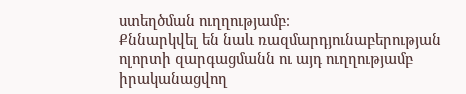ստեղծման ուղղությամբ։
Քննարկվել են նաև ռազմարդյունաբերության ոլորտի զարգացմանն ու այդ ուղղությամբ իրականացվող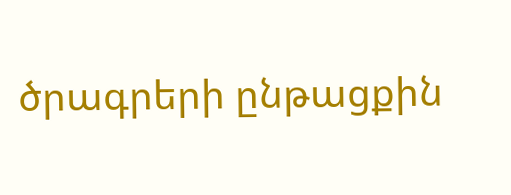ծրագրերի ընթացքին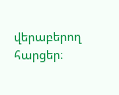վերաբերող հարցեր։